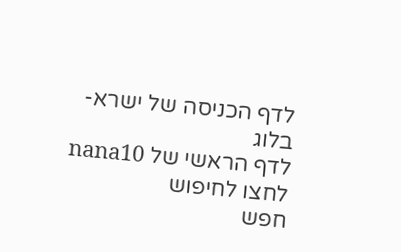לדף הכניסה של ישרא-בלוג
לדף הראשי של nana10
לחצו לחיפוש
חפש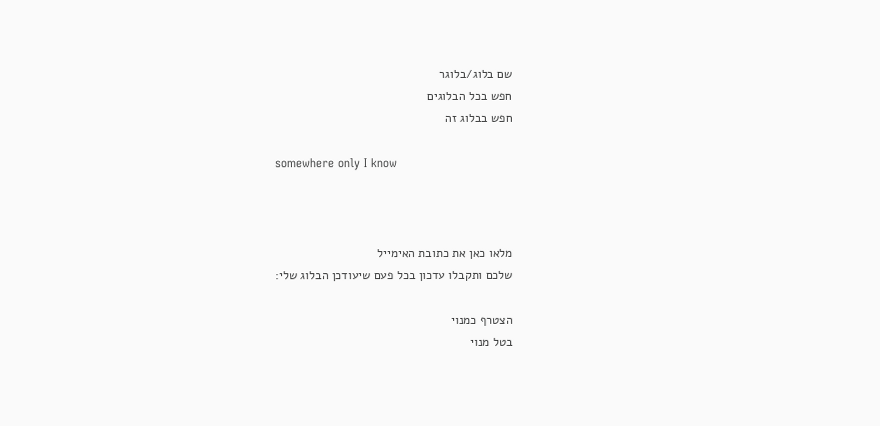שם בלוג/בלוגר
חפש בכל הבלוגים
חפש בבלוג זה

somewhere only I know



מלאו כאן את כתובת האימייל
שלכם ותקבלו עדכון בכל פעם שיעודכן הבלוג שלי:

הצטרף כמנוי
בטל מנוי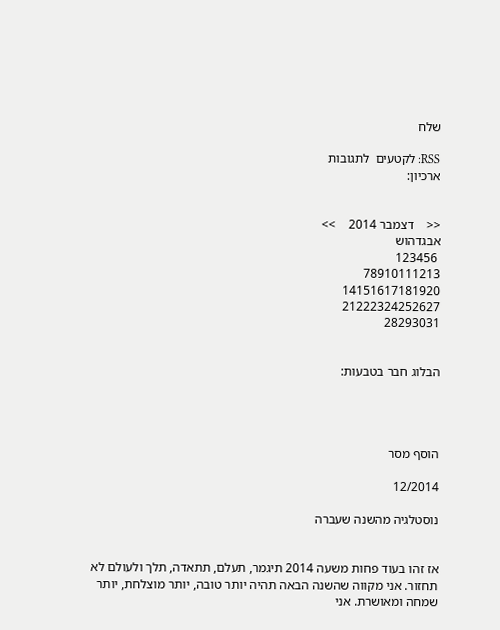שלח

RSS: לקטעים  לתגובות
ארכיון:


<<    דצמבר 2014    >>
אבגדהוש
 123456
78910111213
14151617181920
21222324252627
28293031


הבלוג חבר בטבעות:




הוסף מסר

12/2014

נוסטלגיה מהשנה שעברה


אז זהו בעוד פחות משעה 2014 תיגמר, תעלם, תתאדה, תלך ולעולם לא תחזור. אני מקווה שהשנה הבאה תהיה יותר טובה, יותר מוצלחת, יותר שמחה ומאושרת. אני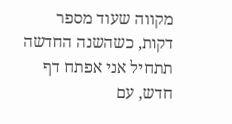מקווה שעוד מספר דקות, כשהשנה החדשה תתחיל אני אפתח דף חדש, עם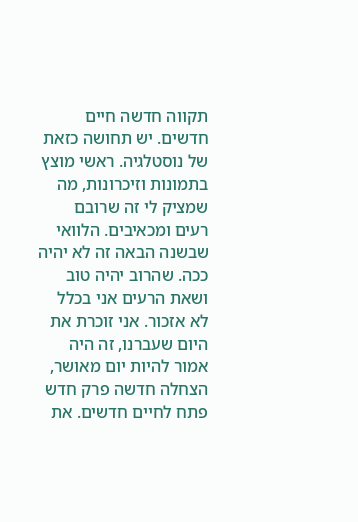תקווה חדשה חיים חדשים. יש תחושה כזאת של נוסטלגיה. ראשי מוצץ בתמונות וזיכרונות, מה שמציק לי זה שרובם רעים ומכאיבים. הלוואי שבשנה הבאה זה לא יהיה ככה. שהרוב יהיה טוב ושאת הרעים אני בכלל לא אזכור. אני זוכרת את היום שעברנו, זה היה אמור להיות יום מאושר, הצחלה חדשה פרק חדש פתח לחיים חדשים. את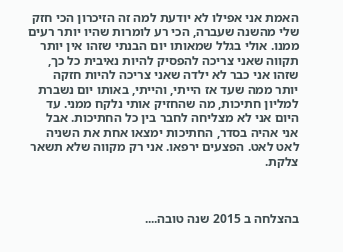האמת אני אפילו לא יודעת למה זה הזיכרון הכי חזק שלי מהשנה שעברה, הכי רע לומרות שהיו יותר רעים ממנו. אולי בגלל שמאותו יום הבנתי שזהו אין יותר תקווה שאני צריכה להפסיק להיות נאיבית כל כך, שזהו אני כבר לא ילדה שאני צריכה להיות חזקה יותר ממה שעד אז הייתי, והייתי, באותו יום נשברת למליון חתיכות, מה שהחזיק אותי נלקח ממני. עד היום אני לא מצליחה לחבר בין כל החתיכות. אבל אני אהיה בסדר, החתיכות ימצאו אחת את השניה לאט לאט. הפצעים ירפאו. אני רק מקווה שלא תשאר צלקת.



בהצלחה ב 2015 שנה טובה....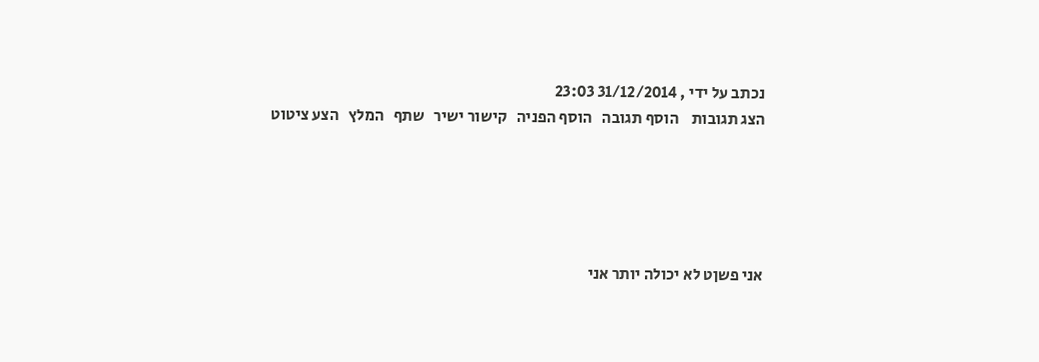נכתב על ידי , 31/12/2014 23:03
הצג תגובות    הוסף תגובה   הוסף הפניה   קישור ישיר   שתף   המלץ   הצע ציטוט





אני פשןט לא יכולה יותר אני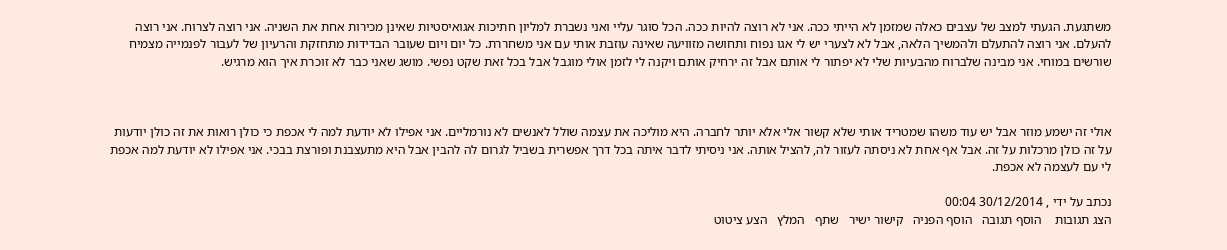משתגעת. הגעתי למצב של עצבים כאלה שמזמן לא הייתי ככה. אני לא רוצה להיות ככה. הכל סוגר עליי ואני נשברת למליון חתיכות אגואיסטיות שאינן מכירות אחת את השניה. אני רוצה לצרוח. אני רוצה להעלם. אני רוצה להתעלם ולהמשיך הלאה, אבל לא לצערי יש לי אגו נפוח ותחושה מזוויעה שאינה עוזבת אותי עם אני משחררת. כל יום ויום שעובר הבדידות מתחזקת והרעיון של לעבור לפנמייה מצמיח שורשים במוחי. אני מבינה שלברוח מהבעיות שלי לא יפתור לי אותם אבל זה ירחיק אותם ויקנה לי לזמן אולי מוגבל אבל בכל זאת שקט נפשי. מושג שאני כבר לא זוכרת איך הוא מרגיש.



אולי זה ישמע מוזר אבל יש עוד משהו שמטריד אותי שלא קשור אלי אלא יותר לחברה. היא מוליכה את עצמה שולל לאנשים לא נורמליים. אני אפילו לא יודעת למה לי אכפת כי כולן רואות את זה כולן יודעות על זה כולן מרכלות על זה. אבל אף אחת לא ניסתה לעזור לה, להציל אותה. אני ניסיתי לדבר איתה בכל דרך אפשרית בשביל לגרום לה להבין אבל היא מתעצבנת ופורצת בבכי. אני אפילו לא יודעת למה אכפת לי עם לעצמה לא אכפת.

נכתב על ידי , 30/12/2014 00:04
הצג תגובות    הוסף תגובה   הוסף הפניה   קישור ישיר   שתף   המלץ   הצע ציטוט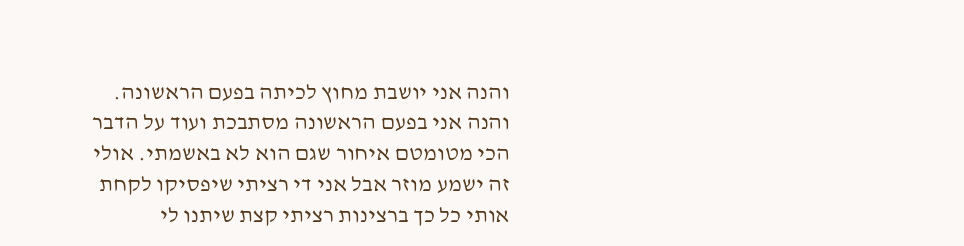והנה אני יושבת מחוץ לכיתה בפעם הראשונה. והנה אני בפעם הראשונה מסתבכת ועוד על הדבר הכי מטומטם איחור שגם הוא לא באשמתי. אולי זה ישמע מוזר אבל אני די רציתי שיפסיקו לקחת אותי כל כך ברצינות רציתי קצת שיתנו לי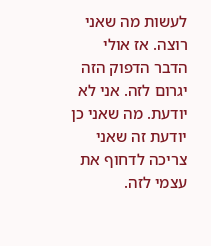לעשות מה שאני רוצה. אז אולי הדבר הדפוק הזה יגרום לזה. אני לא יודעת. מה שאני כן יודעת זה שאני צריכה לדחוף את עצמי לזה.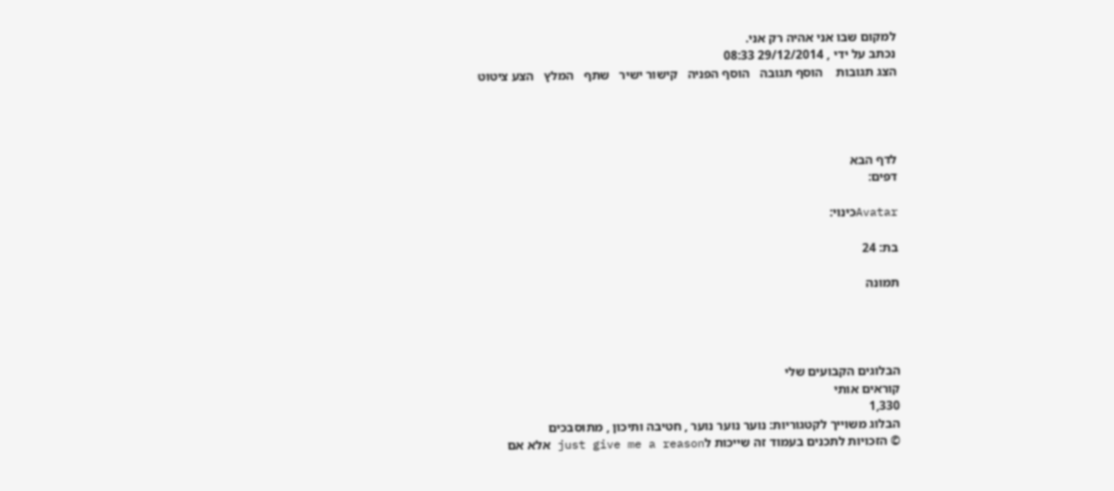למקום שבו אני אהיה רק אני.
נכתב על ידי , 29/12/2014 08:33
הצג תגובות    הוסף תגובה   הוסף הפניה   קישור ישיר   שתף   המלץ   הצע ציטוט




לדף הבא
דפים:

Avatarכינוי:

בת: 24

תמונה




הבלוגים הקבועים שלי
קוראים אותי
1,330
הבלוג משוייך לקטגוריות: נוער נוער נוער , חטיבה ותיכון , מתוסבכים
© הזכויות לתכנים בעמוד זה שייכות לjust give me a reason אלא אם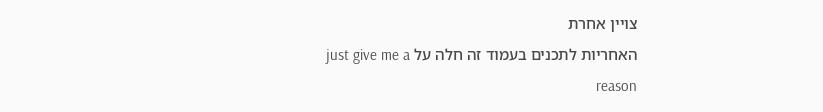צויין אחרת
האחריות לתכנים בעמוד זה חלה על just give me a reason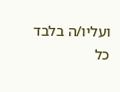ועליו/ה בלבד
כל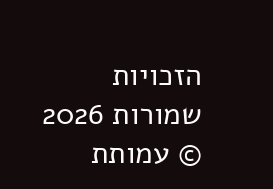הזכויות שמורות 2026 © עמותת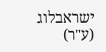ישראבלוג (ע"ר)